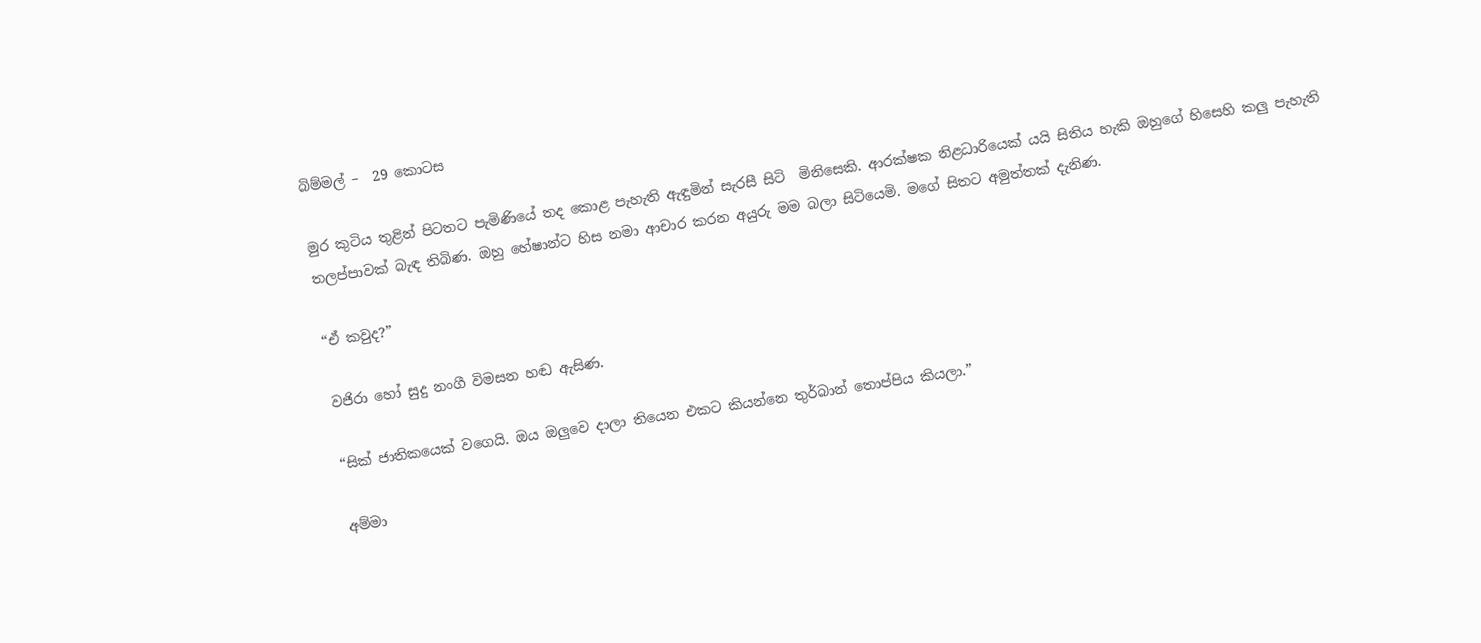බිම්මල් –  29 කොටස

මුර කුටිය තුළින් පිටතට පැමිණියේ තද කොළ පැහැති ඇඳුමින් සැරසී සිටි  මිනිසෙකි. ආරක්ෂක නිළධාරියෙක් යයි සිතිය හැකි ඔහුගේ හිසෙහි කලු පැහැති තලප්පාවක් බැඳ තිබිණ. ඔහු හේෂාන්ට හිස නමා ආචාර කරන අයුරු මම බලා සිටියෙමි. මගේ සිතට අමුත්තක් දැනිණ.

“ඒ කවුද?”

වජිරා හෝ සුදු නංගී විමසන හඬ ඇසිණ.

“සික් ජාතිකයෙක් වගෙයි. ඔය ඔලුවෙ දාලා තියෙන එකට කියන්නෙ තුර්බාන් තොප්පිය කියලා.”

අම්මා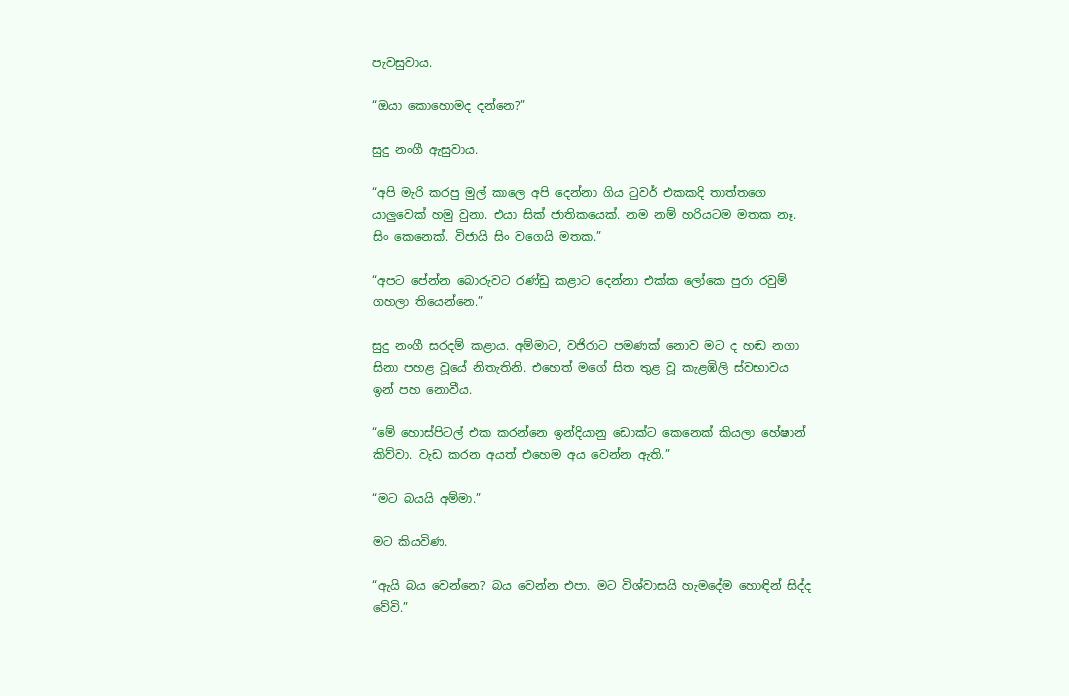පැවසුවාය.

“ඔයා කොහොමද දන්නෙ?”

සුදු නංගී ඇසුවාය.

“අපි මැරි කරපු මුල් කාලෙ අපි දෙන්නා ගිය ටුවර් එකකදි තාත්තගෙ යාලුවෙක් හමු වුනා. එයා සික් ජාතිකයෙක්. නම නම් හරියටම මතක නෑ. සිං කෙනෙක්. විජායි සිං වගෙයි මතක.”

“අපට පේන්න බොරුවට රණ්ඩු කළාට දෙන්නා එක්ක ලෝකෙ පුරා රවුම් ගහලා තියෙන්නෙ.”

සුදු නංගී සරදම් කළාය. අම්මාට, වජිරාට පමණක් නොව මට ද හඬ නගා සිනා පහළ වූයේ නිතැතිනි. එහෙත් මගේ සිත තුළ වූ කැළඹිලි ස්වභාවය ඉන් පහ නොවීය.

“මේ හොස්පිටල් එක කරන්නෙ ඉන්දියානු ඩොක්ට කෙනෙක් කියලා හේෂාන් කිව්වා. වැඩ කරන අයත් එහෙම අය වෙන්න ඇති.”

“මට බයයි අම්මා.”

මට කියවිණ.

“ඇයි බය වෙන්නෙ? බය වෙන්න එපා. මට විශ්වාසයි හැමදේම හොඳින් සිද්ද වේවි.”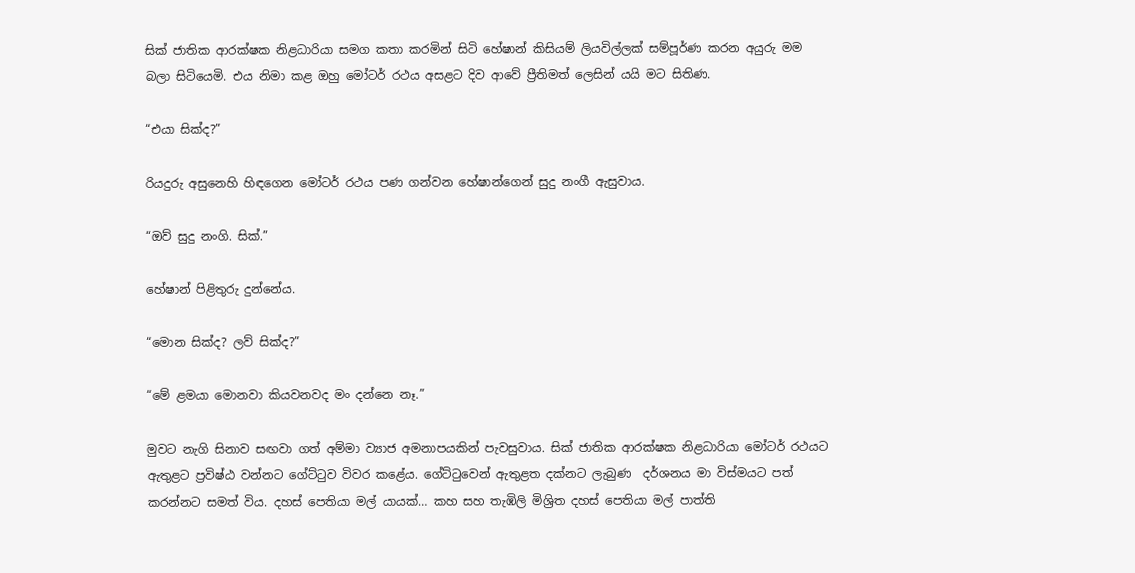සික් ජාතික ආරක්ෂක නිළධාරියා සමග කතා කරමින් සිටි හේෂාන් කිසියම් ලියවිල්ලක් සම්පූර්ණ කරන අයුරු මම බලා සිටියෙමි. එය නිමා කළ ඔහු මෝටර් රථය අසළට දිව ආවේ ප්‍රීතිමත් ලෙසින් යයි මට සිතිණ.

“එයා සික්ද?”

රියදුරු අසුනෙහි හිඳගෙන මෝටර් රථය පණ ගන්වන හේෂාන්ගෙන් සුදු නංගී ඇසුවාය.

“ඔව් සුදු නංගි. සික්.”

හේෂාන් පිළිතුරු දුන්නේය.

“මොන සික්ද? ලව් සික්ද?”

“මේ ළමයා මොනවා කියවනවද මං දන්නෙ නෑ.”

මුවට නැගි සිනාව සඟවා ගත් අම්මා ව්‍යාජ අමනාපයකින් පැවසුවාය. සික් ජාතික ආරක්ෂක නිළධාරියා මෝටර් රථයට ඇතුළට ප්‍රවිෂ්ඨ වන්නට ගේට්ටුව විවර කළේය. ගේට්ටුවෙන් ඇතුළත දක්නට ලැබුණ  දර්ශනය මා විස්මයට පත් කරන්නට සමත් විය. දහස් පෙතියා මල් යායක්… කහ සහ තැඹිලි මිශ්‍රිත දහස් පෙතියා මල් පාත්ති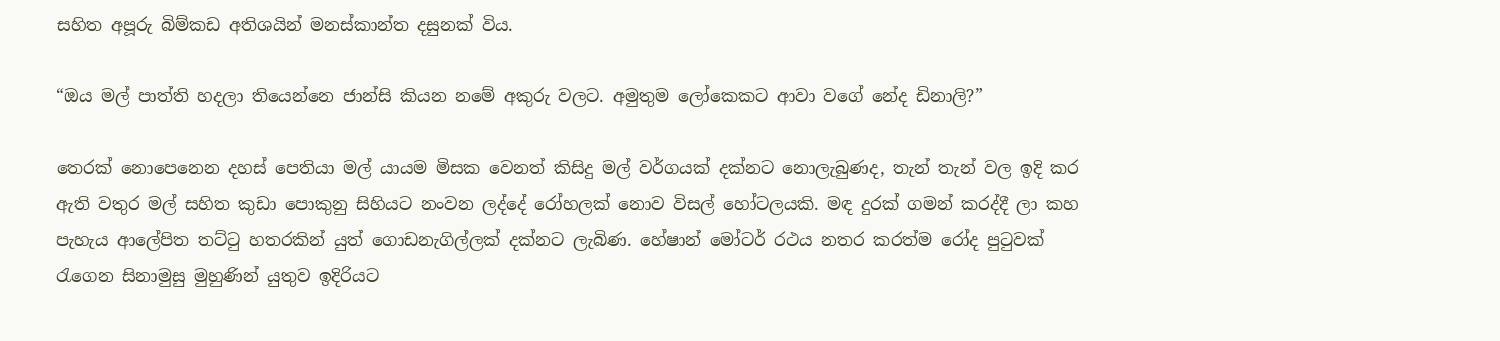සහිත අපූරු බිම්කඩ අතිශයින් මනස්කාන්ත දසුනක් විය.

“ඔය මල් පාත්ති හදලා තියෙන්නෙ ජාන්සි කියන නමේ අකුරු වලට. අමුතුම ලෝකෙකට ආවා වගේ නේද ඩිනාලි?”

තෙරක් නොපෙනෙන දහස් පෙතියා මල් යායම මිසක වෙනත් කිසිදු මල් වර්ගයක් දක්නට නොලැබුණද, තැන් තැන් වල ඉදි කර ඇති වතුර මල් සහිත කුඩා පොකුනු සිහියට නංවන ලද්දේ රෝහලක් නොව විසල් හෝටලයකි. මඳ දුරක් ගමන් කරද්දී ලා කහ පැහැය ආලේපිත තට්ටු හතරකින් යුත් ගොඩනැගිල්ලක් දක්නට ලැබිණ. හේෂාන් මෝටර් රථය නතර කරත්ම රෝද පුටුවක් රැගෙන සිනාමුසු මුහුණින් යුතුව ඉදිරියට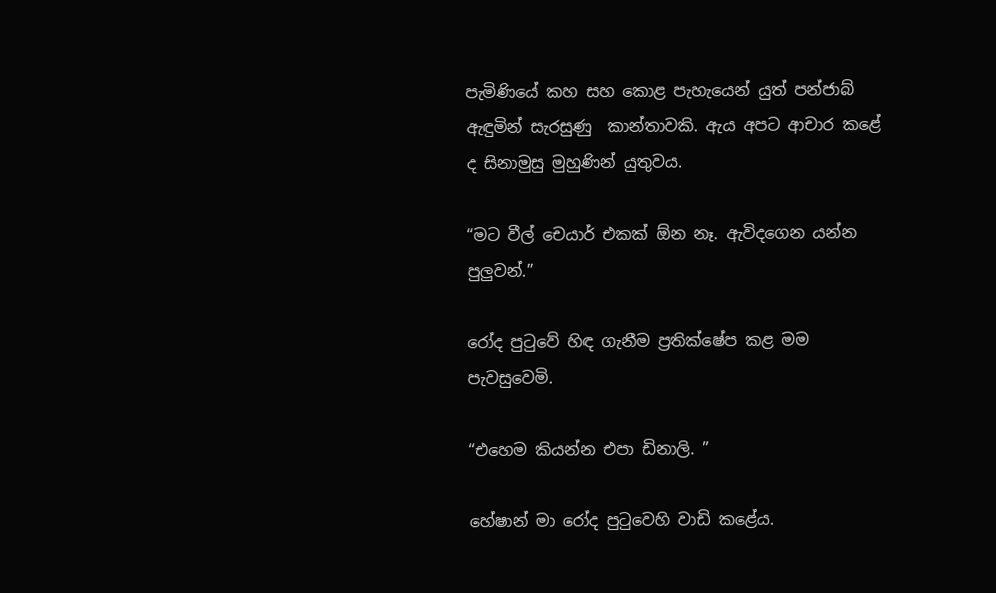පැමිණියේ කහ සහ කොළ පැහැයෙන් යුත් පන්ජාබ් ඇඳුමින් සැරසුණු  කාන්තාවකි. ඇය අපට ආචාර කළේ ද සිනාමුසු මුහුණින් යුතුවය.

“මට වීල් චෙයාර් එකක් ඕන නෑ. ඇවිදගෙන යන්න පුලුවන්.”

රෝද පුටුවේ හිඳ ගැනීම ප්‍රතික්ෂේප කළ මම පැවසුවෙමි.

“එහෙම කියන්න එපා ඩිනාලි. ”

හේෂාන් මා රෝද පුටුවෙහි වාඩි කළේය.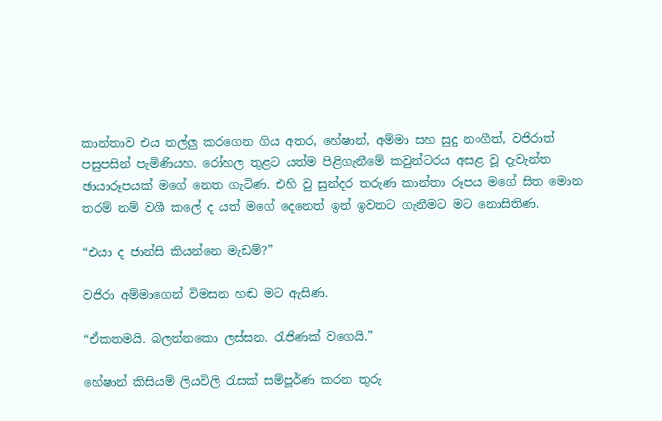කාන්තාව එය තල්ලු කරගෙන ගිය අතර, හේෂාන්, අම්මා සහ සුදු නංගීත්, වජිරාත් පසුපසින් පැමිණියහ. රෝහල තුළට යත්ම පිළිගැනීමේ කවුන්ටරය අසළ වූ දැවැන්ත ඡායාරූපයක් මගේ නෙත ගැටිණ. එහි වු සුන්දර තරුණ කාන්තා රූපය මගේ සිත මොන තරම් නම් වශී කලේ ද යත් මගේ දෙනෙත් ඉන් ඉවතට ගැනීමට මට නොසිතිණ.

“එයා ද ජාන්සි කියන්නෙ මැඩම්?”

වජිරා අම්මාගෙන් විමසන හඬ මට ඇසිණ.

“ඒකතමයි. බලන්නකො ලස්සන. රැජිණක් වගෙයි.”

හේෂාන් කිසියම් ලියවිලි රැසක් සම්පූර්ණ කරන තුරු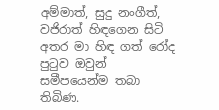අම්මාත්, සුදු නංගීත්, වජිරාත් හිඳගෙන සිටි අතර මා හිඳ ගත් රෝද පුටුව ඔවුන් සමීපයෙන්ම තබා තිබිණ.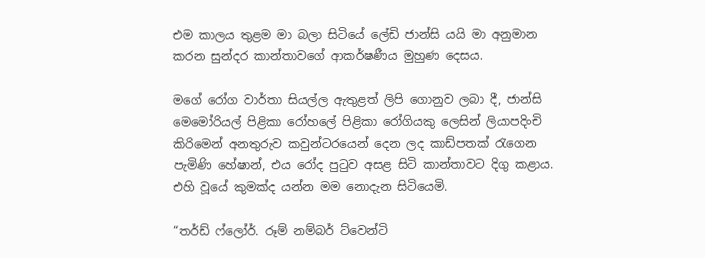එම කාලය තුළම මා බලා සිටියේ ලේඩි ජාන්සි යයි මා අනුමාන කරන සුන්දර කාන්තාවගේ ආකර්ෂණීය මුහුණ දෙසය.

මගේ රෝග වාර්තා සියල්ල ඇතුළත් ලිපි ගොනුව ලබා දී, ජාන්සි මෙමෝරියල් පිළිකා රෝහලේ පිළිකා රෝගියකු ලෙසින් ලියාපදිංචි කිරිමෙන් අනතුරුව කවුන්ටරයෙන් දෙන ලද කාඩ්පතක් රැගෙන පැමිණි හේෂාන්, එය රෝද පුටුව අසළ සිටි කාන්තාවට දිගු කළාය. එහි වූයේ කුමක්ද යන්න මම නොදැන සිටියෙමි.

“තර්ඩ් ෆ්ලෝර්. රූම් නම්බර් ට්වෙන්ටි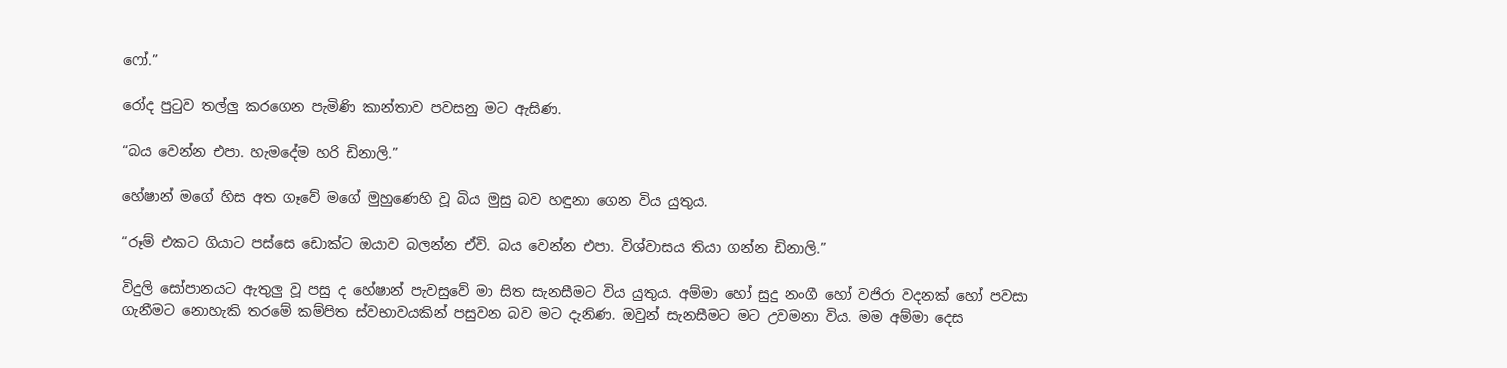ෆෝ.”

රෝද පුටුව තල්ලු කරගෙන පැමිණි කාන්තාව පවසනු මට ඇසිණ.

“බය වෙන්න එපා. හැමදේම හරි ඩිනාලි.”

හේෂාන් මගේ හිස අත ගෑවේ මගේ මුහුණෙහි වූ බිය මුසු බව හඳුනා ගෙන විය යුතුය.

“රූම් එකට ගියාට පස්සෙ ඩොක්ට ඔයාව බලන්න ඒවි. බය වෙන්න එපා. විශ්වාසය තියා ගන්න ඩිනාලි.”

විදුලි සෝපානයට ඇතුලු වූ පසු ද හේෂාන් පැවසුවේ මා සිත සැනසීමට විය යුතුය. අම්මා හෝ සුදු නංගී හෝ වජිරා වදනක් හෝ පවසා ගැනීමට නොහැකි තරමේ කම්පිත ස්වභාවයකින් පසුවන බව මට දැනිණ. ඔවුන් සැනසීමට මට උවමනා විය. මම අම්මා දෙස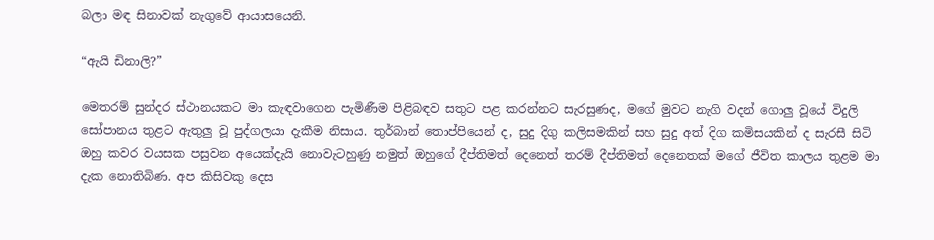බලා මඳ සිනාවක් නැගුවේ ආයාසයෙනි.

“ඇයි ඩිනාලි?”

මෙතරම් සුන්දර ස්ථානයකට මා කැඳවාගෙන පැමිණීම පිළිබඳව සතුට පළ කරන්නට සැරසුණද, මගේ මුවට නැගි වදන් ගොලු වූයේ විදුලි සෝපානය තුළට ඇතුලු වූ පුද්ගලයා දැකීම නිසාය. තුර්බාන් තොප්පියෙන් ද, සුදු දිගු කලිසමකින් සහ සුදු අත් දිග කමිසයකින් ද සැරසී සිටි ඔහු කවර වයසක පසුවන අයෙක්දැයි නොවැටහුණු නමුත් ඔහුගේ දීප්තිමත් දෙනෙත් තරම් දීප්තිමත් දෙනෙතක් මගේ ජීවිත කාලය තුළම මා දැක නොතිබිණ. අප කිසිවකු දෙස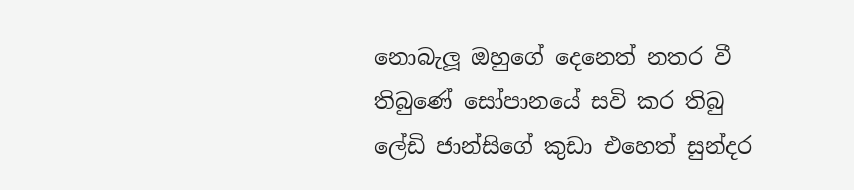නොබැලූ ඔහුගේ දෙනෙත් නතර වී තිබුණේ සෝපානයේ සවි කර තිබු ලේඩි ජාන්සිගේ කුඩා එහෙත් සුන්දර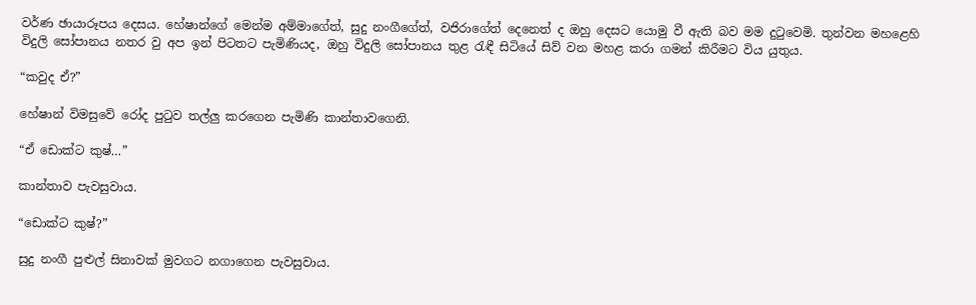වර්ණ ඡායාරූපය දෙසය. හේෂාන්ගේ මෙන්ම අම්මාගේත්, සුදු නංගීගේත්, වජිරාගේත් දෙනෙත් ද ඔහු දෙසට යොමු වී ඇති බව මම දුටුවෙමි. තුන්වන මහළෙහි විදුලි සෝපානය නතර වු අප ඉන් පිටතට පැමිණියද, ඔහු විදුලි සෝපානය තුළ රැඳී සිටියේ සිව් වන මහළ කරා ගමන් කිරීමට විය යුතුය.

“කවුද ඒ?”

හේෂාන් විමසුවේ රෝද පුටුව තල්ලු කරගෙන පැමිණි කාන්තාවගෙනි.

“ඒ ඩොක්ට කුෂ්…”

කාන්තාව පැවසුවාය.

“ඩොක්ට කුෂ්?”

සුදු නංගී පුළුල් සිනාවක් මුවගට නගාගෙන පැවසුවාය.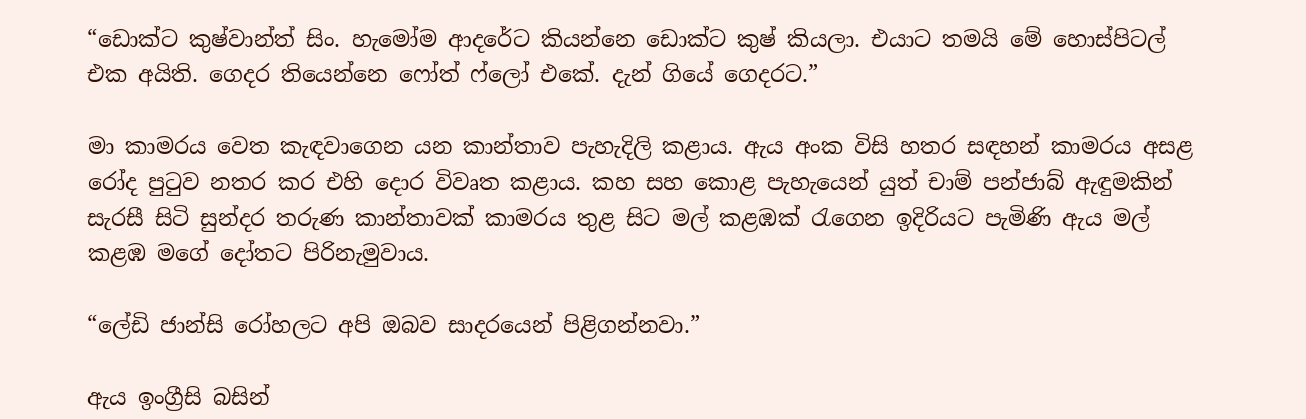“ඩොක්ට කුෂ්වාන්ත් සිං. හැමෝම ආදරේට කියන්නෙ ඩොක්ට කුෂ් කියලා. එයාට තමයි මේ හොස්පිටල් එක අයිති. ගෙදර තියෙන්නෙ ෆෝත් ෆ්ලෝ එකේ. දැන් ගියේ ගෙදරට.”

මා කාමරය වෙත කැඳවාගෙන යන කාන්තාව පැහැදිලි කළාය. ඇය අංක විසි හතර සඳහන් කාමරය අසළ රෝද පුටුව නතර කර එහි දොර විවෘත කළාය. කහ සහ කොළ පැහැයෙන් යුත් චාම් පන්ජාබ් ඇඳුමකින් සැරසී සිටි සුන්දර තරුණ කාන්තාවක් කාමරය තුළ සිට මල් කළඹක් රැගෙන ඉදිරියට පැමිණි ඇය මල් කළඹ මගේ දෝතට පිරිනැමුවාය.

“ලේඩි ජාන්සි රෝහලට අපි ඔබව සාදරයෙන් පිළිගන්නවා.”

ඇය ඉංග්‍රීසි බසින්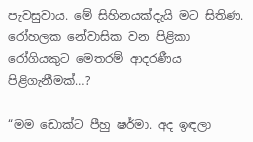පැවසුවාය. මේ සිහිනයක්දැයි මට සිතිණ. රෝහලක නේවාසික වන පිළිකා රෝගියකුට මෙතරම් ආදරණීය පිළිගැනීමක්…?

“මම ඩොක්ට පීහු ෂර්මා. අද ඉඳලා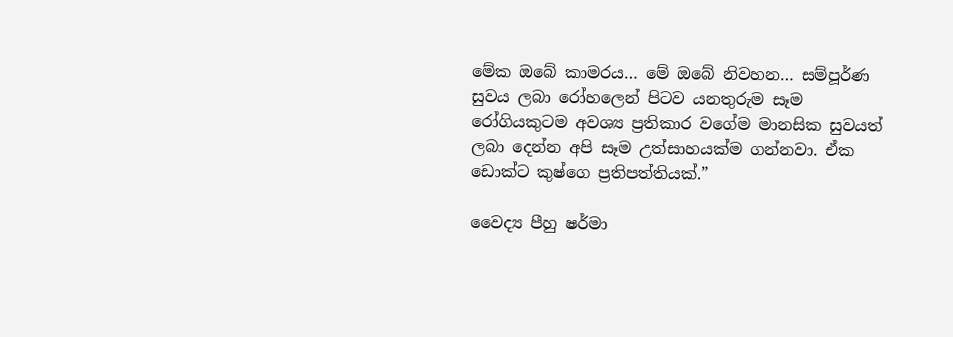මේක ඔබේ කාමරය… මේ ඔබේ නිවහන… සම්පූර්ණ සුවය ලබා රෝහලෙන් පිටව යනතුරුම සෑම රෝගියකුටම අවශ්‍ය ප්‍රතිකාර වගේම මානසික සුවයත් ලබා දෙන්න අපි සෑම උත්සාහයක්ම ගන්නවා. ඒක ඩොක්ට කුෂ්ගෙ ප්‍රතිපත්තියක්.”

වෛද්‍ය පීහු ෂර්මා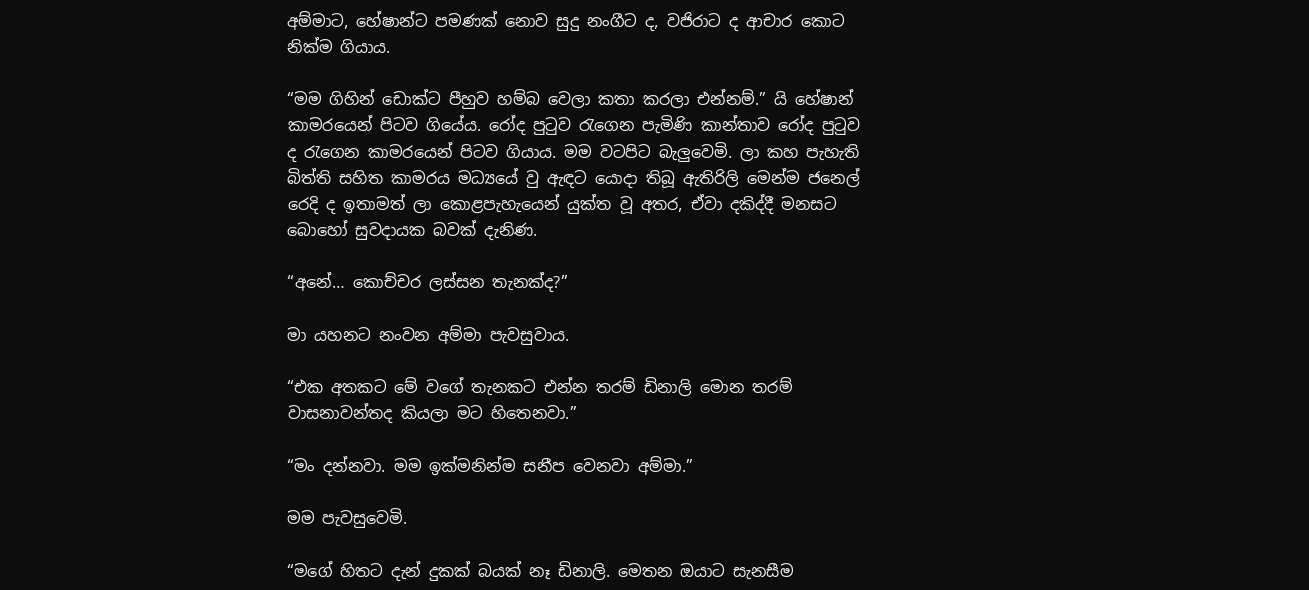අම්මාට, හේෂාන්ට පමණක් නොව සුදු නංගීට ද, වජිරාට ද ආචාර කොට නික්ම ගියාය.

“මම ගිහින් ඩොක්ට පීහුව හම්බ වෙලා කතා කරලා එන්නම්.” යි හේෂාන් කාමරයෙන් පිටව ගියේය. රෝද පුටුව රැගෙන පැමිණි කාන්තාව රෝද පුටුව ද රැගෙන කාමරයෙන් පිටව ගියාය. මම වටපිට බැලුවෙමි. ලා කහ පැහැති බිත්ති සහිත කාමරය මධ්‍යයේ වු ඇඳට යොදා තිබූ ඇතිරිලි මෙන්ම ජනෙල් රෙදි ද ඉතාමත් ලා කොළපැහැයෙන් යුක්ත වූ අතර, ඒවා දකිද්දී මනසට බොහෝ සුවදායක බවක් දැනිණ.

“අනේ… කොච්චර ලස්සන තැනක්ද?”

මා යහනට නංවන අම්මා පැවසුවාය.

“එක අතකට මේ වගේ තැනකට එන්න තරම් ඩිනාලි මොන තරම් වාසනාවන්තද කියලා මට හිතෙනවා.”

“මං දන්නවා. මම ඉක්මනින්ම සනීප වෙනවා අම්මා.”

මම පැවසුවෙමි.

“මගේ හිතට දැන් දුකක් බයක් නෑ ඩිනාලි. මෙතන ඔයාට සැනසීම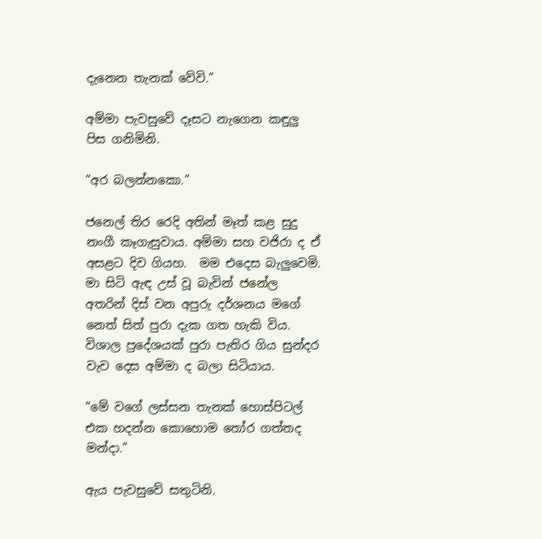දැනෙන තැනක් වේවි.”

අම්මා පැවසුවේ දෑසට නැගෙන කඳුලු පිස ගනිමිනි.

“අර බලන්නකො.”

ජනෙල් තිර රෙදි අතින් මෑත් කළ සුදු නංගී කෑගැසුවාය. අම්මා සහ වජිරා ද ඒ අසළට දිව ගියහ.  මම එදෙස බැලුවෙමි. මා සිටි ඇඳ උස් වූ බැවින් ජනේල අතරින් දිස් වන අපුරු දර්ශනය මගේ නෙත් සිත් පුරා දැක ගත හැකි විය. විශාල ප්‍රදේශයක් පුරා පැතිර ගිය සුන්දර වැව දෙස අම්මා ද බලා සිටියාය.

“මේ වගේ ලස්සන තැනක් හොස්පිටල් එක හදන්න කොහොම තෝර ගත්තද මන්දා.”

ඇය පැවසුවේ සතුටිනි.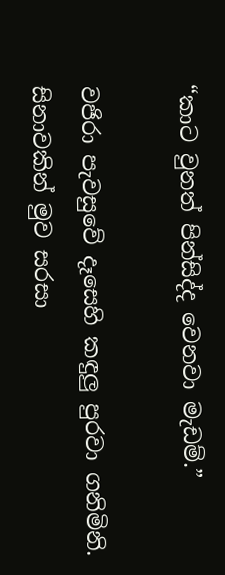“කාට වුනත් පින්සිද්ද වෙනවා මැඩම්.”

වජිරා පැවසුවේ දෑසෙහි කඳුලු පුරවා ගනිමිනි. සිනාවකින් මුව සරසා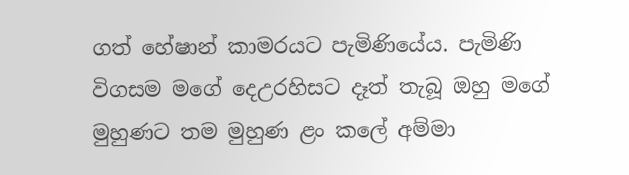ගත් හේෂාන් කාමරයට පැමිණියේය. පැමිණි විගසම මගේ දෙඋරහිසට දෑත් තැබූ ඔහු මගේ මුහුණට තම මුහුණ ළං කලේ අම්මා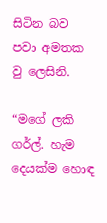සිටින බව පවා අමතක වු ලෙසිනි.

“මගේ ලකි ගර්ල්. හැම දෙයක්ම හොඳ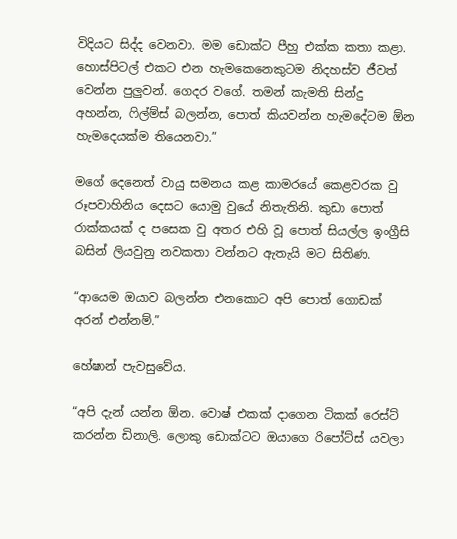විදියට සිද්ද වෙනවා. මම ඩොක්ට පීහු එක්ක කතා කළා. හොස්පිටල් එකට එන හැමකෙනෙකුටම නිදහස්ව ජීවත් වෙන්න පුලුවන්. ගෙදර වගේ. තමන් කැමති සින්දු අහන්න, ෆිල්ම්ස් බලන්න, පොත් කියවන්න හැමදේටම ඕන හැමදෙයක්ම තියෙනවා.”

මගේ දෙනෙත් වායු සමනය කළ කාමරයේ කෙළවරක වු රූපවාහිනිය දෙසට යොමු වුයේ නිතැතිනි. කුඩා පොත් රාක්කයක් ද පසෙක වු අතර එහි වූ පොත් සියල්ල ඉංග්‍රීසි බසින් ලියවුනු නවකතා වන්නට ඇතැයි මට සිතිණ.

“ආයෙම ඔයාව බලන්න එනකොට අපි පොත් ගොඩක් අරන් එන්නම්.”

හේෂාන් පැවසුවේය.

“අපි දැන් යන්න ඕන. වොෂ් එකක් දාගෙන ටිකක් රෙස්ට් කරන්න ඩිනාලි. ලොකු ඩොක්ටට ඔයාගෙ රිපෝට්ස් යවලා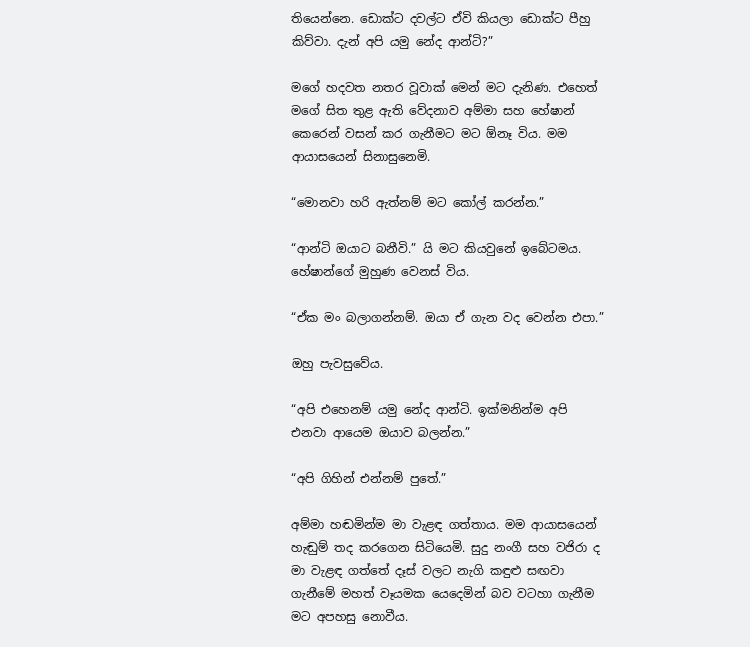තියෙන්නෙ. ඩොක්ට දවල්ට ඒවි කියලා ඩොක්ට පීහු කිව්වා. දැන් අපි යමු නේද ආන්ටි?”

මගේ හදවත නතර වූවාක් මෙන් මට දැනිණ. එහෙත් මගේ සිත තුළ ඇති වේදනාව අම්මා සහ හේෂාන් කෙරෙන් වසන් කර ගැනීමට මට ඕනෑ විය. මම ආයාසයෙන් සිනාසුනෙමි.

“මොනවා හරි ඇත්නම් මට කෝල් කරන්න.”

“ආන්ටි ඔයාට බනීවි.” යි මට කියවුනේ ඉබේටමය. හේෂාන්ගේ මුහුණ වෙනස් විය.

“ඒක මං බලාගන්නම්. ඔයා ඒ ගැන වද වෙන්න එපා.”

ඔහු පැවසුවේය.

“අපි එහෙනම් යමු නේද ආන්ටි. ඉක්මනින්ම අපි එනවා ආයෙම ඔයාව බලන්න.”

“අපි ගිහින් එන්නම් පුතේ.”

අම්මා හඬමින්ම මා වැළඳ ගත්තාය. මම ආයාසයෙන් හැඬුම් තද කරගෙන සිටියෙමි. සුදු නංගී සහ වජිරා ද මා වැළඳ ගත්තේ දෑස් වලට නැගි කඳුළු සඟවා ගැනීමේ මහත් වෑයමක යෙදෙමින් බව වටහා ගැනීම මට අපහසු නොවීය.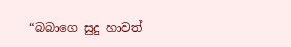“බබාගෙ සුදු හාවත්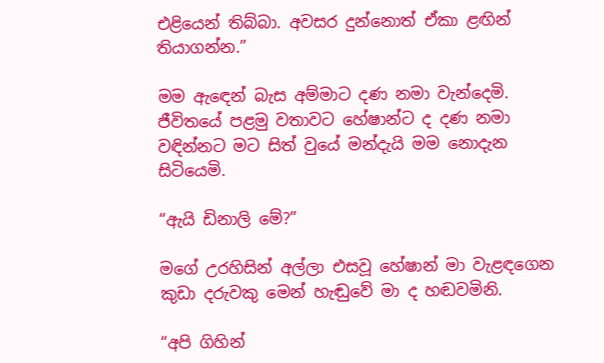එළියෙන් තිබ්බා. අවසර දුන්නොත් ඒකා ළඟින් තියාගන්න.”

මම ඇඳෙන් බැස අම්මාට දණ නමා වැන්දෙමි. ජීවිතයේ පළමු වතාවට හේෂාන්ට ද දණ නමා වඳින්නට මට සිත් වුයේ මන්දැයි මම නොදැන සිටියෙමි.

“ඇයි ඩිනාලි මේ?”

මගේ උරහිසින් අල්ලා එසවූ හේෂාන් මා වැළඳගෙන කුඩා දරුවකු මෙන් හැඬුවේ මා ද හඬවමිනි.

“අපි ගිහින්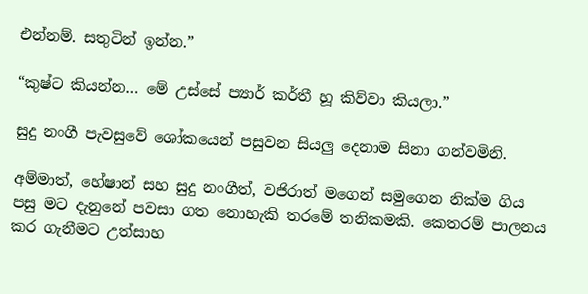එන්නම්. සතුටින් ඉන්න.”

“කුෂ්ට කියන්න… මේ උස්සේ ප්‍යාර් කර්තී හූ කිව්වා කියලා.”

සුදු නංගී පැවසුවේ ශෝකයෙන් පසුවන සියලු දෙනාම සිනා ගන්වමිනි.

අම්මාත්, හේෂාන් සහ සුදු නංගීත්, වජිරාත් මගෙන් සමුගෙන නික්ම ගිය පසු මට දැනුනේ පවසා ගත නොහැකි තරමේ තනිකමකි. කෙතරම් පාලනය කර ගැනීමට උත්සාහ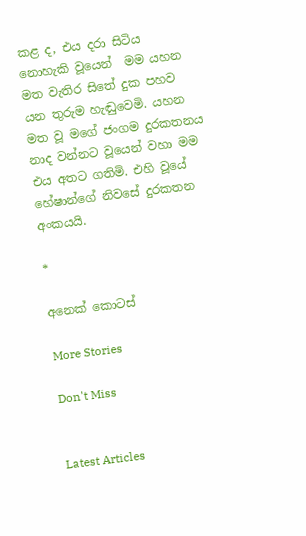කළ ද, එය දරා සිටිය නොහැකි වූයෙන්  මම යහන මත වැතිර සිතේ දුක පහව යන තුරුම හැඬුවෙමි. යහන මත වූ මගේ ජංගම දුරකතනය නාද වන්නට වූයෙන් වහා මම එය අතට ගතිමි. එහි වූයේ හේෂාන්ගේ නිවසේ දුරකතන අංකයයි.

*

අනෙක් කොටස්

More Stories

Don't Miss


Latest Articles